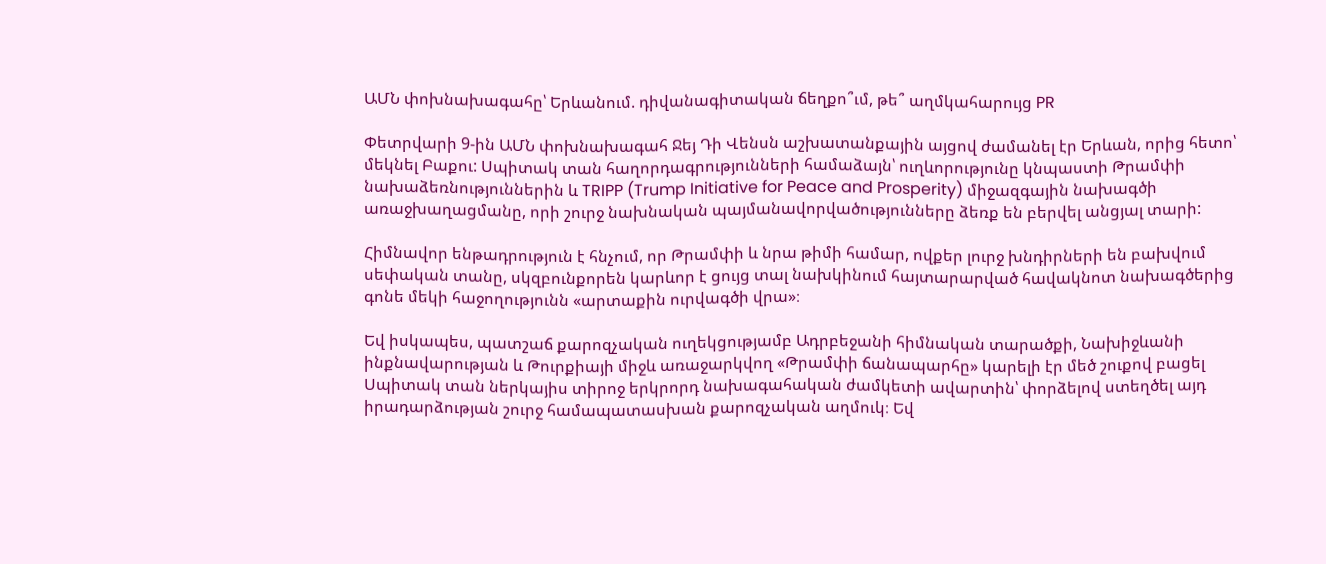ԱՄՆ փոխնախագահը՝ Երևանում. դիվանագիտական ճեղքո՞ւմ, թե՞ աղմկահարույց PR

Փետրվարի 9-ին ԱՄՆ փոխնախագահ Ջեյ Դի Վենսն աշխատանքային այցով ժամանել էր Երևան, որից հետո՝ մեկնել Բաքու: Սպիտակ տան հաղորդագրությունների համաձայն՝ ուղևորությունը կնպաստի Թրամփի նախաձեռնություններին և TRIPP (Trump Initiative for Peace and Prosperity) միջազգային նախագծի առաջխաղացմանը, որի շուրջ նախնական պայմանավորվածությունները ձեռք են բերվել անցյալ տարի:

Հիմնավոր ենթադրություն է հնչում, որ Թրամփի և նրա թիմի համար, ովքեր լուրջ խնդիրների են բախվում սեփական տանը, սկզբունքորեն կարևոր է ցույց տալ նախկինում հայտարարված հավակնոտ նախագծերից գոնե մեկի հաջողությունն «արտաքին ուրվագծի վրա»։

Եվ իսկապես, պատշաճ քարոզչական ուղեկցությամբ Ադրբեջանի հիմնական տարածքի, Նախիջևանի ինքնավարության և Թուրքիայի միջև առաջարկվող «Թրամփի ճանապարհը» կարելի էր մեծ շուքով բացել Սպիտակ տան ներկայիս տիրոջ երկրորդ նախագահական ժամկետի ավարտին՝ փորձելով ստեղծել այդ իրադարձության շուրջ համապատասխան քարոզչական աղմուկ։ Եվ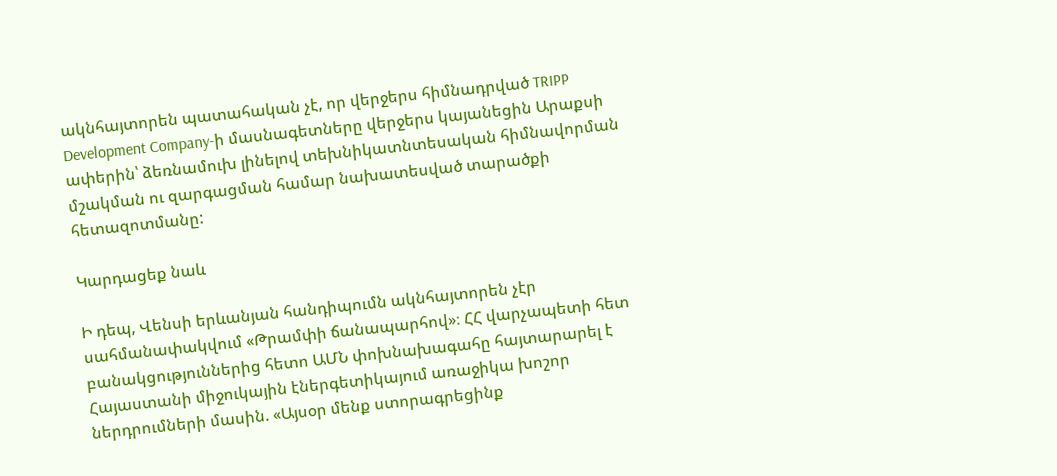ակնհայտորեն պատահական չէ, որ վերջերս հիմնադրված TRIPP Development Company-ի մասնագետները վերջերս կայանեցին Արաքսի ափերին՝ ձեռնամուխ լինելով տեխնիկատնտեսական հիմնավորման մշակման ու զարգացման համար նախատեսված տարածքի հետազոտմանը:

Կարդացեք նաև

Ի դեպ, Վենսի երևանյան հանդիպումն ակնհայտորեն չէր սահմանափակվում «Թրամփի ճանապարհով»։ ՀՀ վարչապետի հետ բանակցություններից հետո ԱՄՆ փոխնախագահը հայտարարել է Հայաստանի միջուկային էներգետիկայում առաջիկա խոշոր ներդրումների մասին. «Այսօր մենք ստորագրեցինք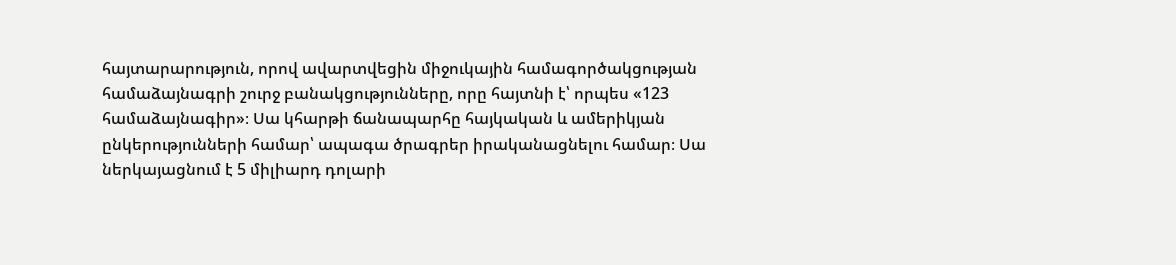հայտարարություն, որով ավարտվեցին միջուկային համագործակցության համաձայնագրի շուրջ բանակցությունները, որը հայտնի է՝ որպես «123 համաձայնագիր»։ Սա կհարթի ճանապարհը հայկական և ամերիկյան ընկերությունների համար՝ ապագա ծրագրեր իրականացնելու համար։ Սա ներկայացնում է 5 միլիարդ դոլարի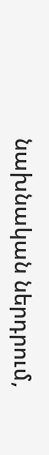նախնական ներդրում,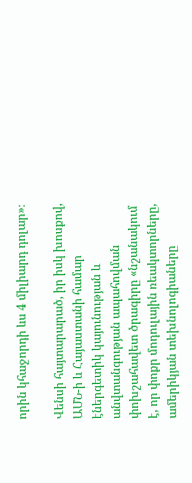որին կհաջորդի ևս 4 միլիարդ դոլար»։

Վենսի հայտարարած, իր իսկ խոսքով, ԱՄՆ-ի և Հայաստանի համար էներգետիկ կայունության և անվտանգության ապահովման փոխշահավետ ծրագիրը «նշանակում է, որ փոքր մոդուլային ռեակտորները, ամերիկյան տեխնոլոգիաները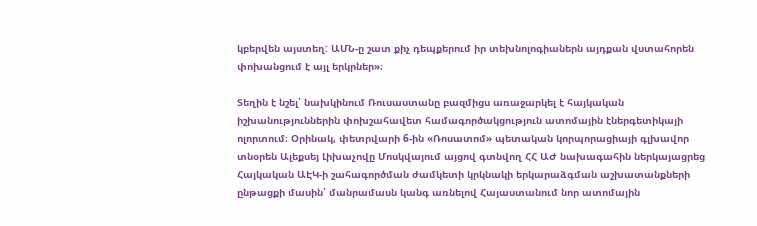կբերվեն այստեղ: ԱՄՆ-ը շատ քիչ դեպքերում իր տեխնոլոգիաներն այդքան վստահորեն փոխանցում է այլ երկրներ»։

Տեղին է նշել՝ նախկինում Ռուսաստանը բազմիցս առաջարկել է հայկական իշխանություններին փոխշահավետ համագործակցություն ատոմային էներգետիկայի ոլորտում։ Օրինակ, փետրվարի 6-ին «Ռոսատոմ» պետական կորպորացիայի գլխավոր տնօրեն Ալեքսեյ Լիխաչովը Մոսկվայում այցով գտնվող ՀՀ ԱԺ նախագահին ներկայացրեց Հայկական ԱԷԿ-ի շահագործման ժամկետի կրկնակի երկարաձգման աշխատանքների ընթացքի մասին՝ մանրամասն կանգ առնելով Հայաստանում նոր ատոմային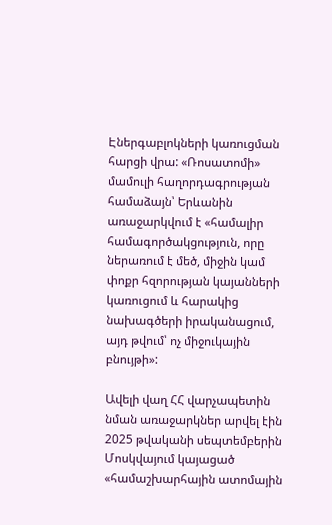Էներգաբլոկների կառուցման հարցի վրա: «Ռոսատոմի» մամուլի հաղորդագրության համաձայն՝ Երևանին առաջարկվում է «համալիր համագործակցություն, որը ներառում է մեծ, միջին կամ փոքր հզորության կայանների կառուցում և հարակից նախագծերի իրականացում, այդ թվում՝ ոչ միջուկային բնույթի»:

Ավելի վաղ ՀՀ վարչապետին նման առաջարկներ արվել էին 2025 թվականի սեպտեմբերին Մոսկվայում կայացած «համաշխարհային ատոմային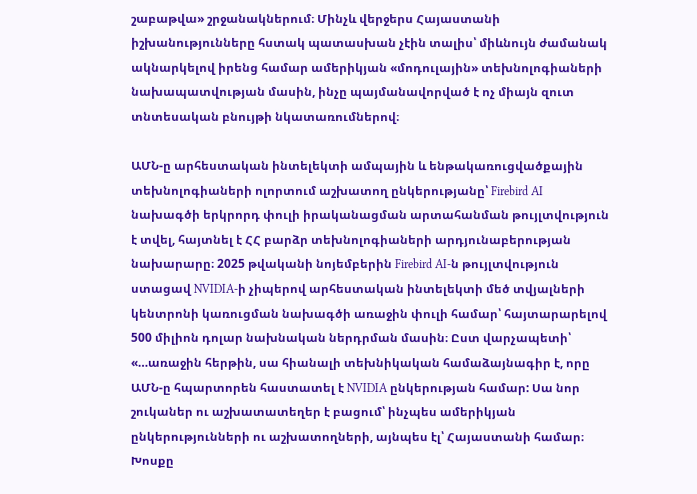շաբաթվա» շրջանակներում։ Մինչև վերջերս Հայաստանի իշխանությունները հստակ պատասխան չէին տալիս՝ միևնույն ժամանակ ակնարկելով իրենց համար ամերիկյան «մոդուլային» տեխնոլոգիաների նախապատվության մասին, ինչը պայմանավորված է ոչ միայն զուտ տնտեսական բնույթի նկատառումներով։

ԱՄՆ-ը արհեստական ինտելեկտի ամպային և ենթակառուցվածքային տեխնոլոգիաների ոլորտում աշխատող ընկերությանը՝ Firebird AI նախագծի երկրորդ փուլի իրականացման արտահանման թույլտվություն է տվել, հայտնել է ՀՀ բարձր տեխնոլոգիաների արդյունաբերության նախարարը։ 2025 թվականի նոյեմբերին Firebird AI-ն թույլտվություն ստացավ NVIDIA-ի չիպերով արհեստական ինտելեկտի մեծ տվյալների կենտրոնի կառուցման նախագծի առաջին փուլի համար՝ հայտարարելով 500 միլիոն դոլար նախնական ներդրման մասին։ Ըստ վարչապետի՝ «…առաջին հերթին, սա հիանալի տեխնիկական համաձայնագիր է, որը ԱՄՆ-ը հպարտորեն հաստատել է NVIDIA ընկերության համար: Սա նոր շուկաներ ու աշխատատեղեր է բացում՝ ինչպես ամերիկյան ընկերությունների ու աշխատողների, այնպես էլ՝ Հայաստանի համար։ Խոսքը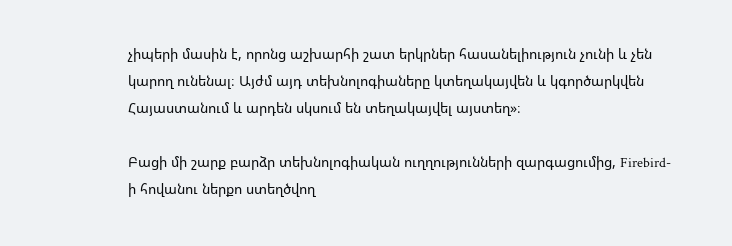չիպերի մասին է, որոնց աշխարհի շատ երկրներ հասանելիություն չունի և չեն կարող ունենալ։ Այժմ այդ տեխնոլոգիաները կտեղակայվեն և կգործարկվեն Հայաստանում և արդեն սկսում են տեղակայվել այստեղ»։

Բացի մի շարք բարձր տեխնոլոգիական ուղղությունների զարգացումից, Firebird-ի հովանու ներքո ստեղծվող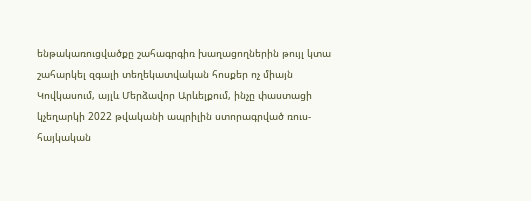ենթակառուցվածքը շահագրգիռ խաղացողներին թույլ կտա շահարկել զգալի տեղեկատվական հոսքեր ոչ միայն Կովկասում, այլև Մերձավոր Արևելքում, ինչը փաստացի կչեղարկի 2022 թվականի ապրիլին ստորագրված ռուս-հայկական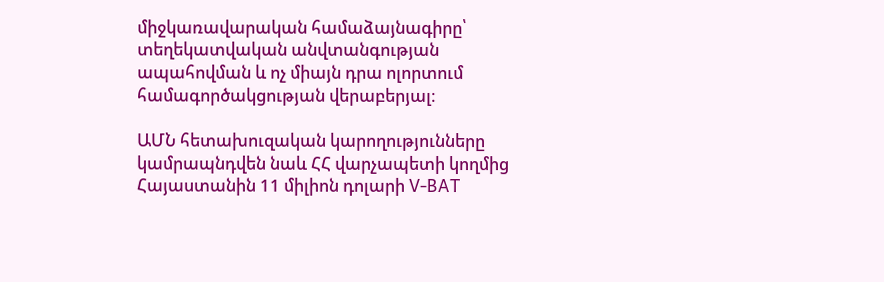միջկառավարական համաձայնագիրը՝ տեղեկատվական անվտանգության ապահովման և ոչ միայն դրա ոլորտում համագործակցության վերաբերյալ։

ԱՄՆ հետախուզական կարողությունները կամրապնդվեն նաև ՀՀ վարչապետի կողմից Հայաստանին 11 միլիոն դոլարի V-BAT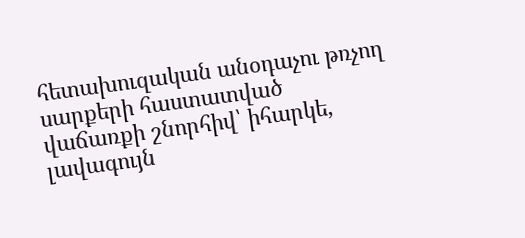հետախուզական անօդաչու թռչող սարքերի հաստատված վաճառքի շնորհիվ՝ իհարկե, լավագույն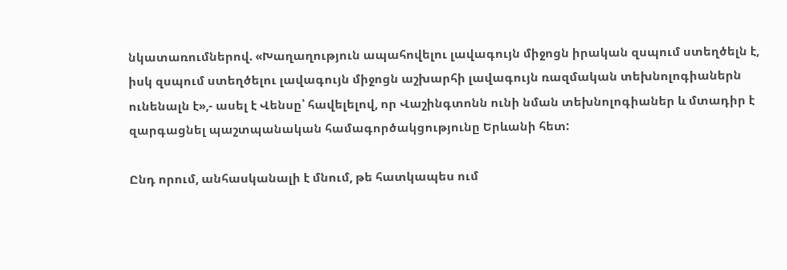նկատառումներով. «Խաղաղություն ապահովելու լավագույն միջոցն իրական զսպում ստեղծելն է, իսկ զսպում ստեղծելու լավագույն միջոցն աշխարհի լավագույն ռազմական տեխնոլոգիաներն ունենալն է»,- ասել է Վենսը՝ հավելելով, որ Վաշինգտոնն ունի նման տեխնոլոգիաներ և մտադիր է զարգացնել պաշտպանական համագործակցությունը Երևանի հետ:

Ընդ որում, անհասկանալի է մնում, թե հատկապես ում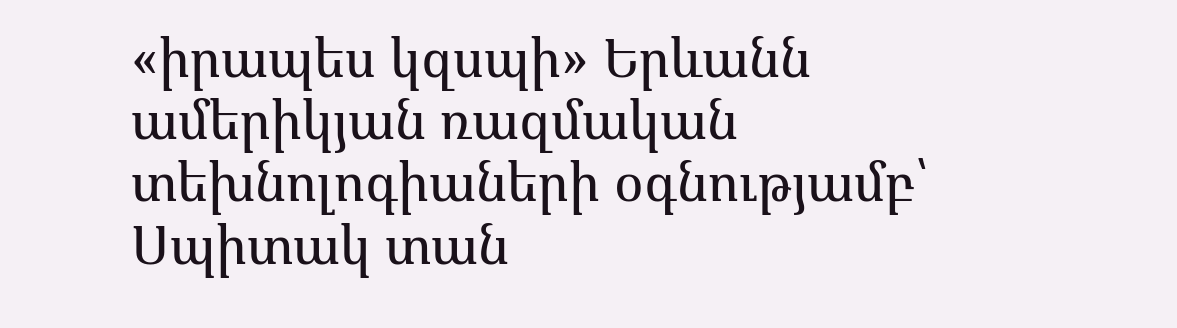«իրապես կզսպի» Երևանն ամերիկյան ռազմական տեխնոլոգիաների օգնությամբ՝ Սպիտակ տան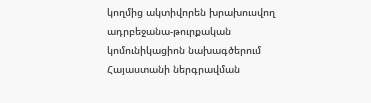կողմից ակտիվորեն խրախուսվող ադրբեջանա-թուրքական կոմունիկացիոն նախագծերում Հայաստանի ներգրավման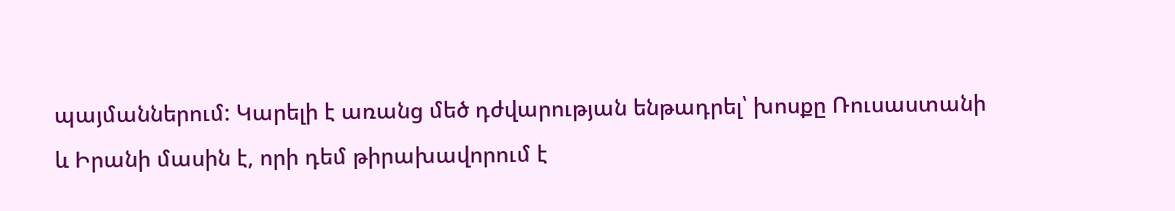պայմաններում: Կարելի է առանց մեծ դժվարության ենթադրել՝ խոսքը Ռուսաստանի և Իրանի մասին է, որի դեմ թիրախավորում է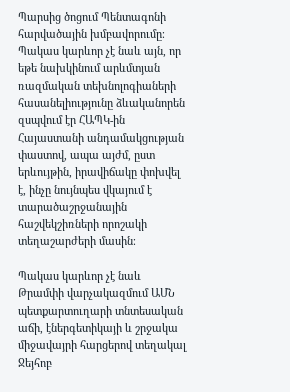Պարսից ծոցում Պենտագոնի հարվածային խմբավորումը։ Պակաս կարևոր չէ նաև այն, որ եթե նախկինում արևմտյան ռազմական տեխնոլոգիաների հասանելիությունը ձևականորեն զսպվում էր ՀԱՊԿ-ին Հայաստանի անդամակցության փաստով, ապա այժմ, ըստ երևույթին, իրավիճակը փոխվել է, ինչը նույնպես վկայում է տարածաշրջանային հաշվեկշիռների որոշակի տեղաշարժերի մասին։

Պակաս կարևոր չէ նաև Թրամփի վարչակազմում ԱՄՆ պետքարտուղարի տնտեսական աճի, էներգետիկայի և շրջակա միջավայրի հարցերով տեղակալ Ջեյհոբ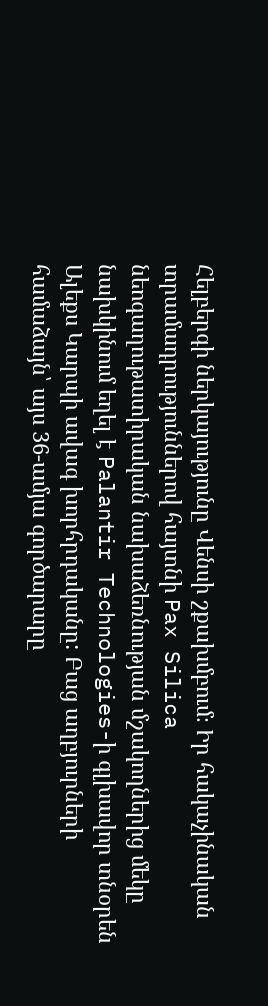Հելբերգի ներկայությունը Վենսի շքախմբում։ Իր հակաչինական տրամադրություններով հայտնի Pax Silica նեոգաղութատիրական նախաձեռնության մշակողներից մեկը նախկինում եղել է Palantir Technologies-ի գլխավոր տնօրեն Ալեքս Կարպի ավագ խորհրդականը: Բաց աղբյուրների համաձայն՝ այս 36-ամյա գործարարը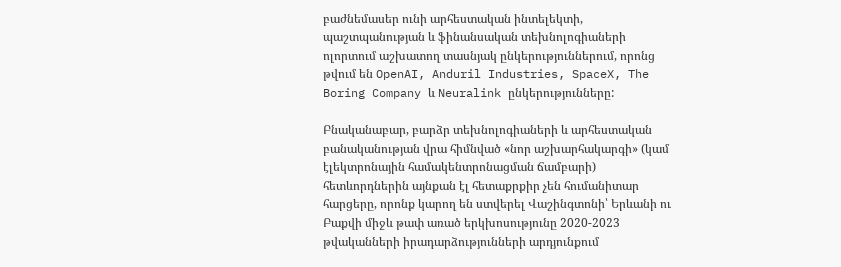բաժնեմասեր ունի արհեստական ինտելեկտի, պաշտպանության և ֆինանսական տեխնոլոգիաների ոլորտում աշխատող տասնյակ ընկերություններում, որոնց թվում են OpenAI, Anduril Industries, SpaceX, The Boring Company և Neuralink ընկերությունները:

Բնականաբար, բարձր տեխնոլոգիաների և արհեստական բանականության վրա հիմնված «նոր աշխարհակարգի» (կամ էլեկտրոնային համակենտրոնացման ճամբարի) հետևորդներին այնքան էլ հետաքրքիր չեն հումանիտար հարցերը, որոնք կարող են ստվերել Վաշինգտոնի՝ Երևանի ու Բաքվի միջև թափ առած երկխոսությունը 2020-2023 թվականների իրադարձությունների արդյունքում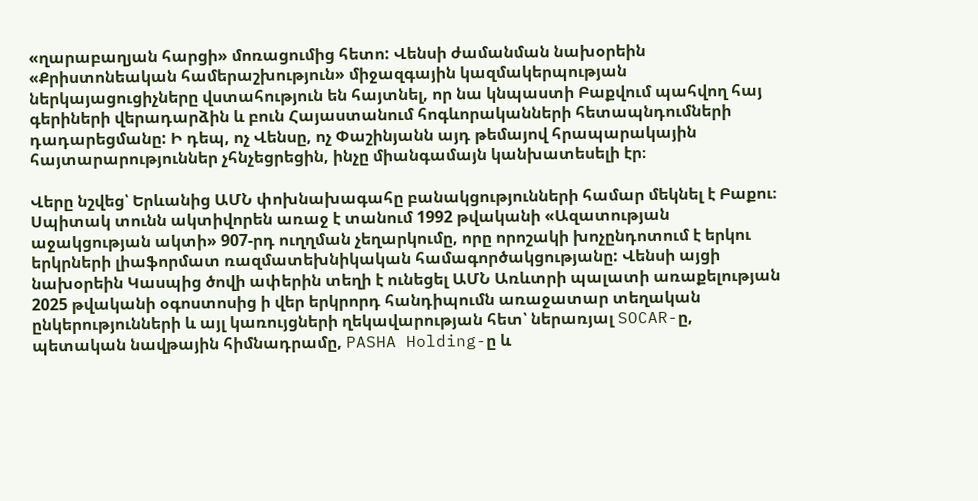«ղարաբաղյան հարցի» մոռացումից հետո: Վենսի ժամանման նախօրեին «Քրիստոնեական համերաշխություն» միջազգային կազմակերպության ներկայացուցիչները վստահություն են հայտնել, որ նա կնպաստի Բաքվում պահվող հայ գերիների վերադարձին և բուն Հայաստանում հոգևորականների հետապնդումների դադարեցմանը: Ի դեպ, ոչ Վենսը, ոչ Փաշինյանն այդ թեմայով հրապարակային հայտարարություններ չհնչեցրեցին, ինչը միանգամայն կանխատեսելի էր։

Վերը նշվեց՝ Երևանից ԱՄՆ փոխնախագահը բանակցությունների համար մեկնել է Բաքու։ Սպիտակ տունն ակտիվորեն առաջ է տանում 1992 թվականի «Ազատության աջակցության ակտի» 907-րդ ուղղման չեղարկումը, որը որոշակի խոչընդոտում է երկու երկրների լիաֆորմատ ռազմատեխնիկական համագործակցությանը: Վենսի այցի նախօրեին Կասպից ծովի ափերին տեղի է ունեցել ԱՄՆ Առևտրի պալատի առաքելության 2025 թվականի օգոստոսից ի վեր երկրորդ հանդիպումն առաջատար տեղական ընկերությունների և այլ կառույցների ղեկավարության հետ՝ ներառյալ SOCAR-ը, պետական նավթային հիմնադրամը, PASHA Holding-ը և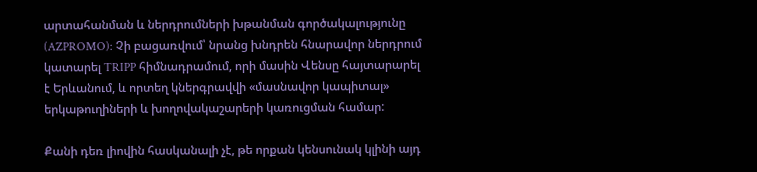արտահանման և ներդրումների խթանման գործակալությունը (AZPROMO): Չի բացառվում՝ նրանց խնդրեն հնարավոր ներդրում կատարել TRIPP հիմնադրամում, որի մասին Վենսը հայտարարել է Երևանում, և որտեղ կներգրավվի «մասնավոր կապիտալ» երկաթուղիների և խողովակաշարերի կառուցման համար:

Քանի դեռ լիովին հասկանալի չէ, թե որքան կենսունակ կլինի այդ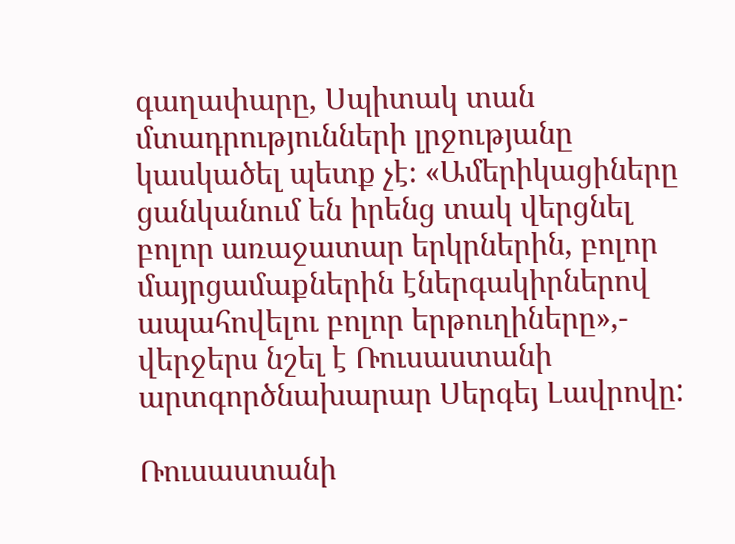գաղափարը, Սպիտակ տան մտադրությունների լրջությանը կասկածել պետք չէ։ «Ամերիկացիները ցանկանում են իրենց տակ վերցնել բոլոր առաջատար երկրներին, բոլոր մայրցամաքներին էներգակիրներով ապահովելու բոլոր երթուղիները»,- վերջերս նշել է Ռուսաստանի արտգործնախարար Սերգեյ Լավրովը:

Ռուսաստանի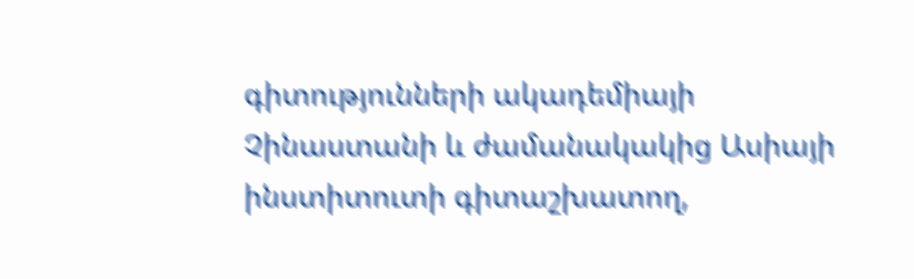գիտությունների ակադեմիայի Չինաստանի և ժամանակակից Ասիայի ինստիտուտի գիտաշխատող,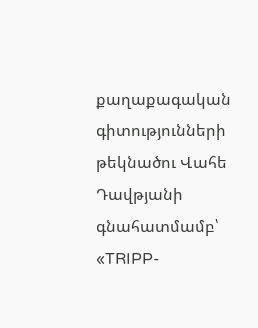քաղաքագական գիտությունների թեկնածու Վահե Դավթյանի գնահատմամբ՝ «TRIPP-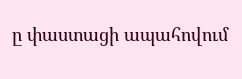ը փաստացի ապահովում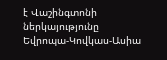է Վաշինգտոնի ներկայությունը Եվրոպա-Կովկաս-Ասիա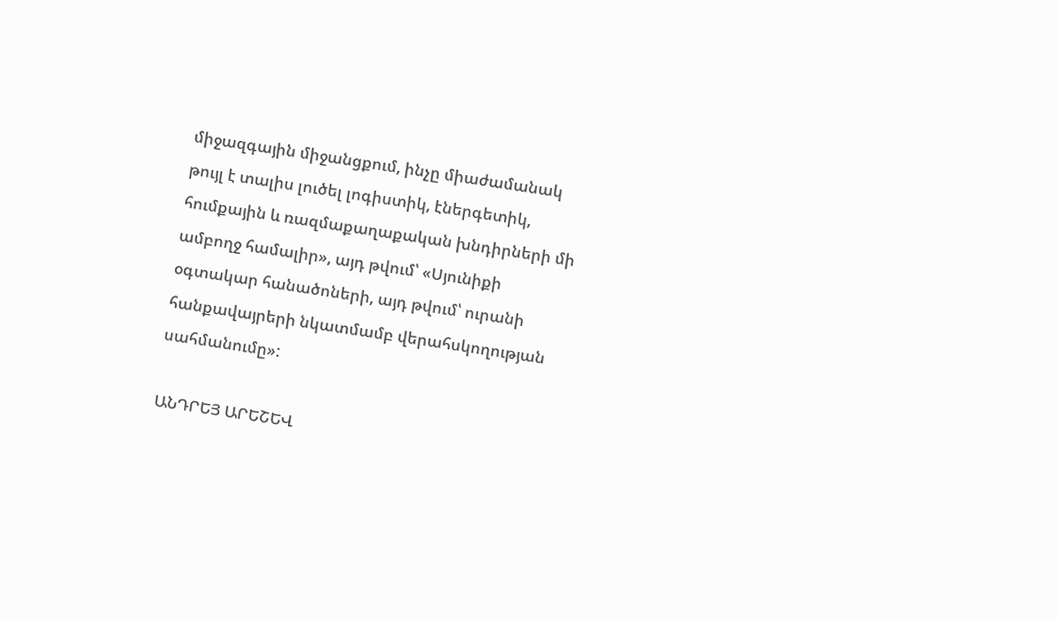միջազգային միջանցքում, ինչը միաժամանակ թույլ է տալիս լուծել լոգիստիկ, էներգետիկ, հումքային և ռազմաքաղաքական խնդիրների մի ամբողջ համալիր», այդ թվում՝ «Սյունիքի օգտակար հանածոների, այդ թվում՝ ուրանի հանքավայրերի նկատմամբ վերահսկողության սահմանումը»:

ԱՆԴՐԵՅ ԱՐԵՇԵՎ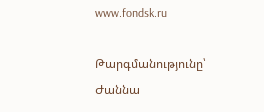www.fondsk.ru

Թարգմանությունը՝ Ժաննա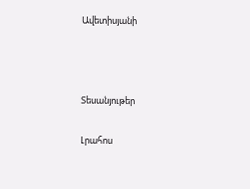Ավետիսյանի



Տեսանյութեր

Լրահոս